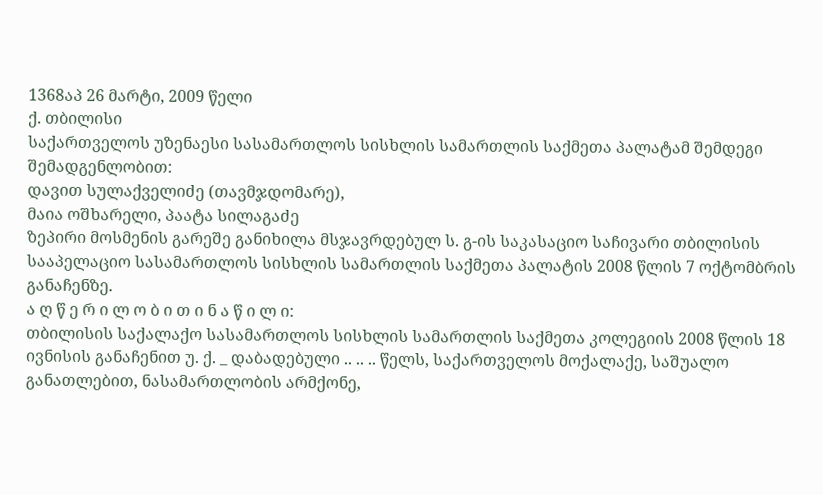1368აპ 26 მარტი, 2009 წელი
ქ. თბილისი
საქართველოს უზენაესი სასამართლოს სისხლის სამართლის საქმეთა პალატამ შემდეგი შემადგენლობით:
დავით სულაქველიძე (თავმჯდომარე),
მაია ოშხარელი, პაატა სილაგაძე
ზეპირი მოსმენის გარეშე განიხილა მსჯავრდებულ ს. გ-ის საკასაციო საჩივარი თბილისის სააპელაციო სასამართლოს სისხლის სამართლის საქმეთა პალატის 2008 წლის 7 ოქტომბრის განაჩენზე.
ა ღ წ ე რ ი ლ ო ბ ი თ ი ნ ა წ ი ლ ი:
თბილისის საქალაქო სასამართლოს სისხლის სამართლის საქმეთა კოლეგიის 2008 წლის 18 ივნისის განაჩენით უ. ქ. _ დაბადებული .. .. .. წელს, საქართველოს მოქალაქე, საშუალო განათლებით, ნასამართლობის არმქონე,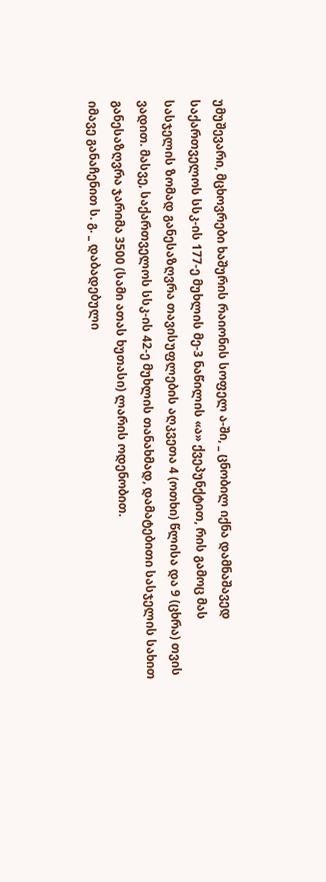უმუშევარი, მცხოვრები ხაშურის რაიონის სოფელ ა-ში, _ ცნობილ იქნა დამნაშავედ საქართველოს სსკ-ის 177-ე მუხლის მე-3 ნაწილის «ა» ქვეპუნქტით, რის გამოც მას სასჯელის ზომად განესაზღვრა თავისუფლების აღკვეთა 4 (ოთხი) წლისა და 9 (ცხრა) თვის ვადით. მასვე, საქართველოს სსკ-ის 42-ე მუხლის თანახმად, დამატებითი სასჯელის სახით განესაზღვრა ჯარიმა 3500 (სამი ათას ხუთასი) ლარის ოდენობით.
იმავე განაჩენით ს. გ. _ დაბადებული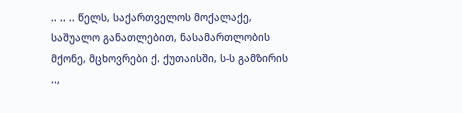.. .. .. წელს, საქართველოს მოქალაქე, საშუალო განათლებით, ნასამართლობის მქონე, მცხოვრები ქ. ქუთაისში, ს-ს გამზირის ..,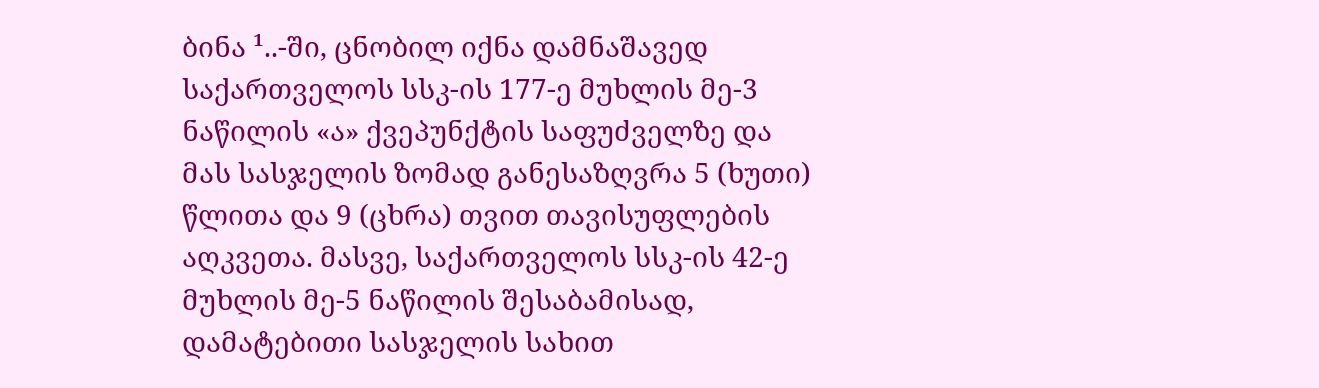ბინა ¹..-ში, ცნობილ იქნა დამნაშავედ საქართველოს სსკ-ის 177-ე მუხლის მე-3 ნაწილის «ა» ქვეპუნქტის საფუძველზე და მას სასჯელის ზომად განესაზღვრა 5 (ხუთი) წლითა და 9 (ცხრა) თვით თავისუფლების აღკვეთა. მასვე, საქართველოს სსკ-ის 42-ე მუხლის მე-5 ნაწილის შესაბამისად, დამატებითი სასჯელის სახით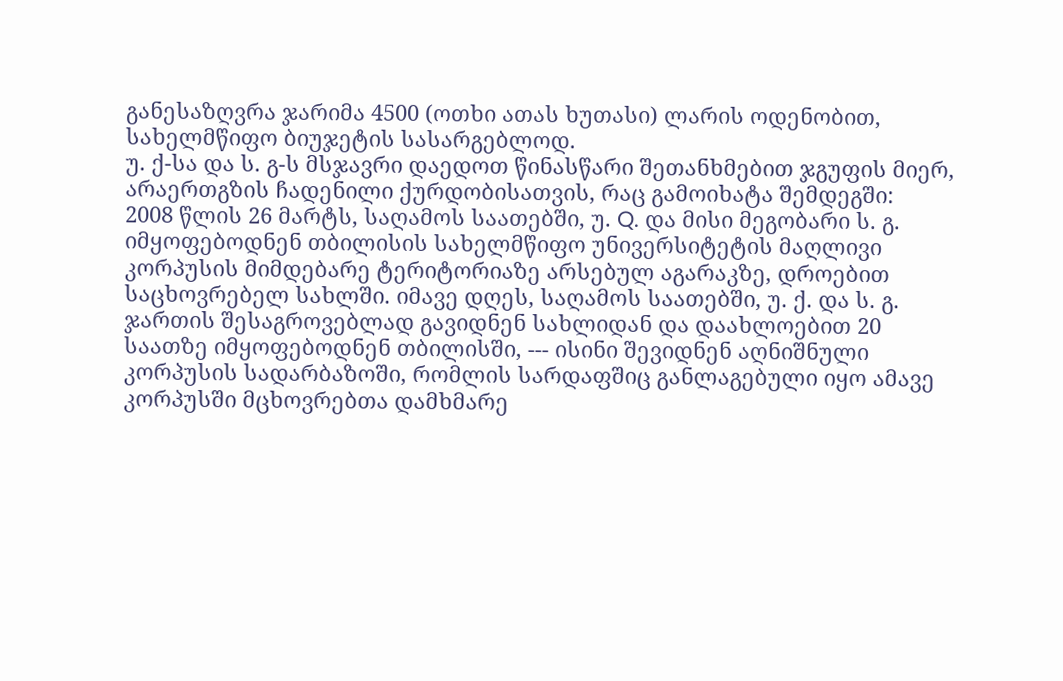განესაზღვრა ჯარიმა 4500 (ოთხი ათას ხუთასი) ლარის ოდენობით, სახელმწიფო ბიუჯეტის სასარგებლოდ.
უ. ქ-სა და ს. გ-ს მსჯავრი დაედოთ წინასწარი შეთანხმებით ჯგუფის მიერ, არაერთგზის ჩადენილი ქურდობისათვის, რაც გამოიხატა შემდეგში:
2008 წლის 26 მარტს, საღამოს საათებში, უ. Q. და მისი მეგობარი ს. გ. იმყოფებოდნენ თბილისის სახელმწიფო უნივერსიტეტის მაღლივი კორპუსის მიმდებარე ტერიტორიაზე არსებულ აგარაკზე, დროებით საცხოვრებელ სახლში. იმავე დღეს, საღამოს საათებში, უ. ქ. და ს. გ. ჯართის შესაგროვებლად გავიდნენ სახლიდან და დაახლოებით 20 საათზე იმყოფებოდნენ თბილისში, --- ისინი შევიდნენ აღნიშნული კორპუსის სადარბაზოში, რომლის სარდაფშიც განლაგებული იყო ამავე კორპუსში მცხოვრებთა დამხმარე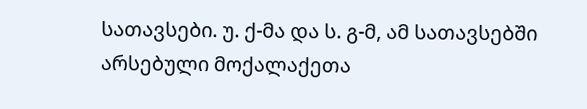სათავსები. უ. ქ-მა და ს. გ-მ, ამ სათავსებში არსებული მოქალაქეთა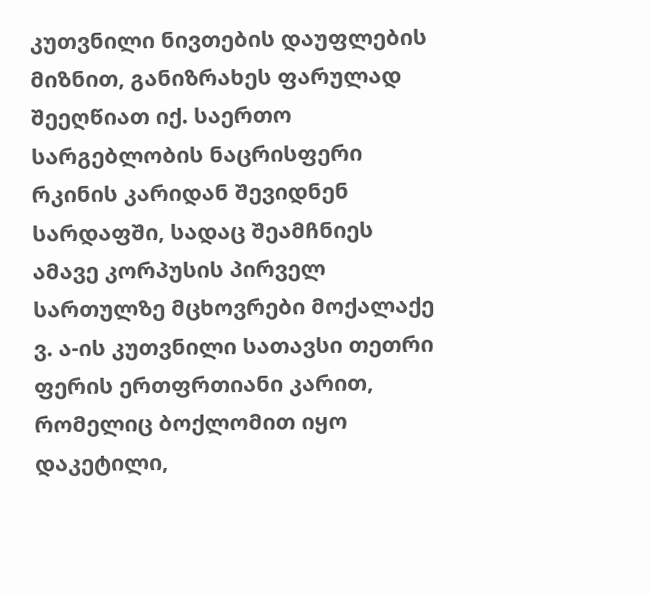კუთვნილი ნივთების დაუფლების მიზნით, განიზრახეს ფარულად შეეღწიათ იქ. საერთო სარგებლობის ნაცრისფერი რკინის კარიდან შევიდნენ სარდაფში, სადაც შეამჩნიეს ამავე კორპუსის პირველ სართულზე მცხოვრები მოქალაქე ვ. ა-ის კუთვნილი სათავსი თეთრი ფერის ერთფრთიანი კარით, რომელიც ბოქლომით იყო დაკეტილი,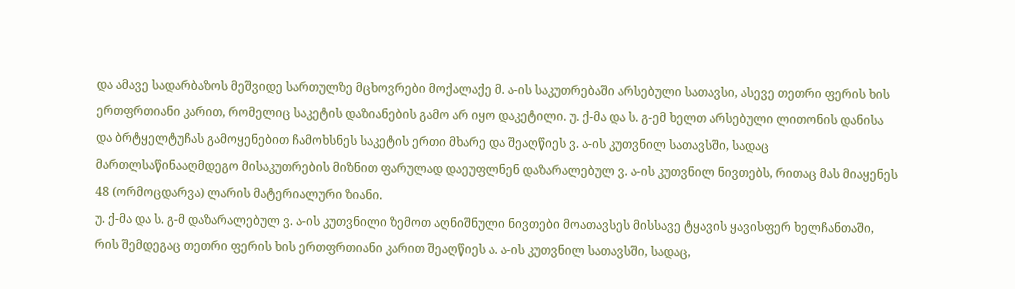და ამავე სადარბაზოს მეშვიდე სართულზე მცხოვრები მოქალაქე მ. ა-ის საკუთრებაში არსებული სათავსი, ასევე თეთრი ფერის ხის ერთფრთიანი კარით, რომელიც საკეტის დაზიანების გამო არ იყო დაკეტილი. უ. ქ-მა და ს. გ-ემ ხელთ არსებული ლითონის დანისა და ბრტყელტუჩას გამოყენებით ჩამოხსნეს საკეტის ერთი მხარე და შეაღწიეს ვ. ა-ის კუთვნილ სათავსში, სადაც მართლსაწინააღმდეგო მისაკუთრების მიზნით ფარულად დაეუფლნენ დაზარალებულ ვ. ა-ის კუთვნილ ნივთებს, რითაც მას მიაყენეს 48 (ორმოცდარვა) ლარის მატერიალური ზიანი.
უ. ქ-მა და ს. გ-მ დაზარალებულ ვ. ა-ის კუთვნილი ზემოთ აღნიშნული ნივთები მოათავსეს მისსავე ტყავის ყავისფერ ხელჩანთაში, რის შემდეგაც თეთრი ფერის ხის ერთფრთიანი კარით შეაღწიეს ა. ა-ის კუთვნილ სათავსში, სადაც,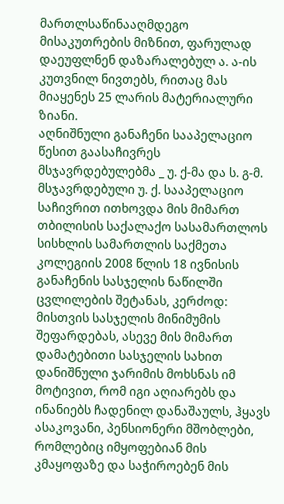მართლსაწინააღმდეგო მისაკუთრების მიზნით, ფარულად დაეუფლნენ დაზარალებულ ა. ა-ის კუთვნილ ნივთებს, რითაც მას მიაყენეს 25 ლარის მატერიალური ზიანი.
აღნიშნული განაჩენი სააპელაციო წესით გაასაჩივრეს მსჯავრდებულებმა _ უ. ქ-მა და ს. გ-მ.
მსჯავრდებული უ. ქ. სააპელაციო საჩივრით ითხოვდა მის მიმართ თბილისის საქალაქო სასამართლოს სისხლის სამართლის საქმეთა კოლეგიის 2008 წლის 18 ივნისის განაჩენის სასჯელის ნაწილში ცვლილების შეტანას, კერძოდ: მისთვის სასჯელის მინიმუმის შეფარდებას, ასევე მის მიმართ დამატებითი სასჯელის სახით დანიშნული ჯარიმის მოხსნას იმ მოტივით, რომ იგი აღიარებს და ინანიებს ჩადენილ დანაშაულს, ჰყავს ასაკოვანი, პენსიონერი მშობლები, რომლებიც იმყოფებიან მის კმაყოფაზე და საჭიროებენ მის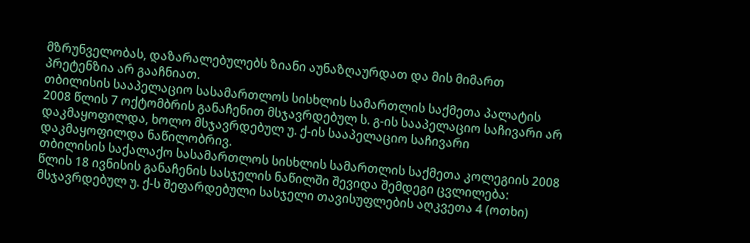მზრუნველობას, დაზარალებულებს ზიანი აუნაზღაურდათ და მის მიმართ პრეტენზია არ გააჩნიათ.
თბილისის სააპელაციო სასამართლოს სისხლის სამართლის საქმეთა პალატის 2008 წლის 7 ოქტომბრის განაჩენით მსჯავრდებულ ს. გ-ის სააპელაციო საჩივარი არ დაკმაყოფილდა, ხოლო მსჯავრდებულ უ. ქ-ის სააპელაციო საჩივარი დაკმაყოფილდა ნაწილობრივ.
თბილისის საქალაქო სასამართლოს სისხლის სამართლის საქმეთა კოლეგიის 2008 წლის 18 ივნისის განაჩენის სასჯელის ნაწილში შევიდა შემდეგი ცვლილება: მსჯავრდებულ უ. ქ-ს შეფარდებული სასჯელი თავისუფლების აღკვეთა 4 (ოთხი)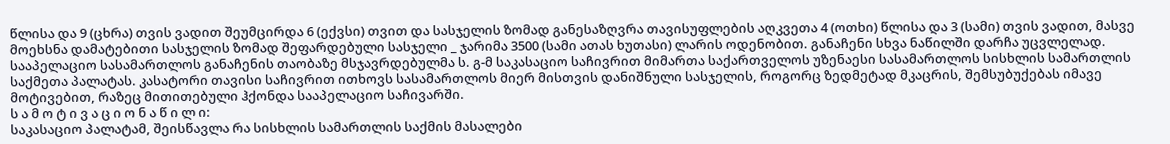წლისა და 9 (ცხრა) თვის ვადით შეუმცირდა 6 (ექვსი) თვით და სასჯელის ზომად განესაზღვრა თავისუფლების აღკვეთა 4 (ოთხი) წლისა და 3 (სამი) თვის ვადით, მასვე მოეხსნა დამატებითი სასჯელის ზომად შეფარდებული სასჯელი _ ჯარიმა 3500 (სამი ათას ხუთასი) ლარის ოდენობით. განაჩენი სხვა ნაწილში დარჩა უცვლელად.
სააპელაციო სასამართლოს განაჩენის თაობაზე მსჯავრდებულმა ს. გ-მ საკასაციო საჩივრით მიმართა საქართველოს უზენაესი სასამართლოს სისხლის სამართლის საქმეთა პალატას. კასატორი თავისი საჩივრით ითხოვს სასამართლოს მიერ მისთვის დანიშნული სასჯელის, როგორც ზედმეტად მკაცრის, შემსუბუქებას იმავე მოტივებით, რაზეც მითითებული ჰქონდა სააპელაციო საჩივარში.
ს ა მ ო ტ ი ვ ა ც ი ო ნ ა წ ი ლ ი:
საკასაციო პალატამ, შეისწავლა რა სისხლის სამართლის საქმის მასალები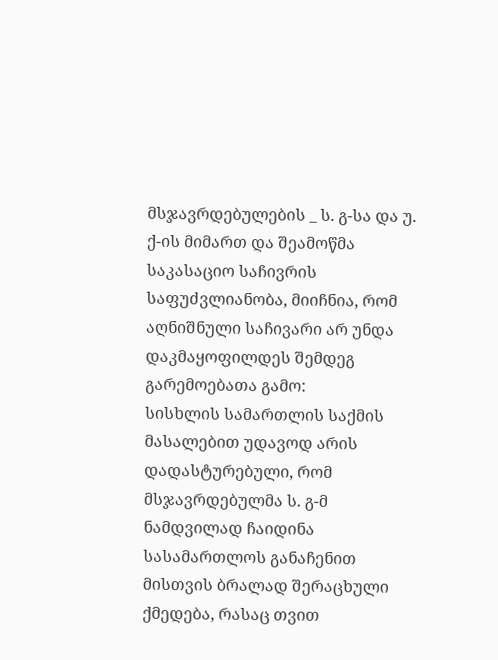მსჯავრდებულების _ ს. გ-სა და უ. ქ-ის მიმართ და შეამოწმა საკასაციო საჩივრის საფუძვლიანობა, მიიჩნია, რომ აღნიშნული საჩივარი არ უნდა დაკმაყოფილდეს შემდეგ გარემოებათა გამო:
სისხლის სამართლის საქმის მასალებით უდავოდ არის დადასტურებული, რომ მსჯავრდებულმა ს. გ-მ ნამდვილად ჩაიდინა სასამართლოს განაჩენით მისთვის ბრალად შერაცხული ქმედება, რასაც თვით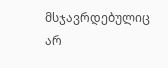მსჯავრდებულიც არ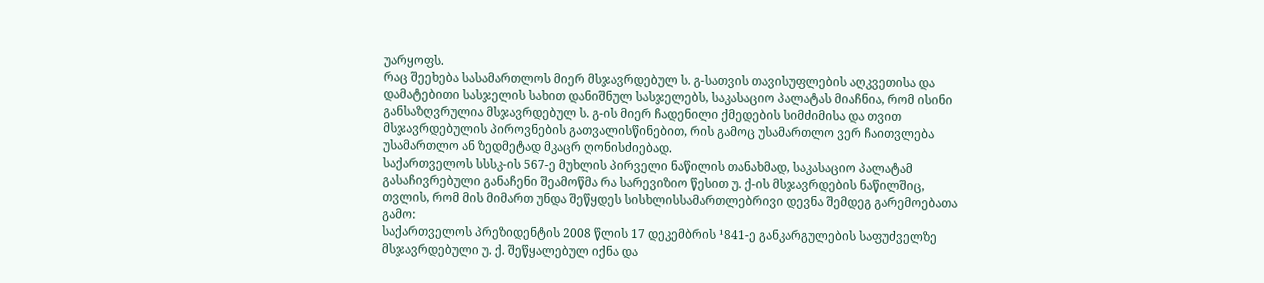უარყოფს.
რაც შეეხება სასამართლოს მიერ მსჯავრდებულ ს. გ-სათვის თავისუფლების აღკვეთისა და დამატებითი სასჯელის სახით დანიშნულ სასჯელებს, საკასაციო პალატას მიაჩნია, რომ ისინი განსაზღვრულია მსჯავრდებულ ს. გ-ის მიერ ჩადენილი ქმედების სიმძიმისა და თვით მსჯავრდებულის პიროვნების გათვალისწინებით, რის გამოც უსამართლო ვერ ჩაითვლება უსამართლო ან ზედმეტად მკაცრ ღონისძიებად.
საქართველოს სსსკ-ის 567-ე მუხლის პირველი ნაწილის თანახმად, საკასაციო პალატამ გასაჩივრებული განაჩენი შეამოწმა რა სარევიზიო წესით უ. ქ-ის მსჯავრდების ნაწილშიც, თვლის, რომ მის მიმართ უნდა შეწყდეს სისხლისსამართლებრივი დევნა შემდეგ გარემოებათა გამო:
საქართველოს პრეზიდენტის 2008 წლის 17 დეკემბრის ¹841-ე განკარგულების საფუძველზე მსჯავრდებული უ. ქ. შეწყალებულ იქნა და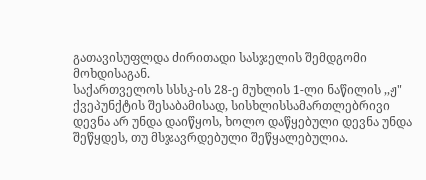გათავისუფლდა ძირითადი სასჯელის შემდგომი მოხდისაგან.
საქართველოს სსსკ-ის 28-ე მუხლის 1-ლი ნაწილის ,,ჟ" ქვეპუნქტის შესაბამისად, სისხლისსამართლებრივი დევნა არ უნდა დაიწყოს, ხოლო დაწყებული დევნა უნდა შეწყდეს, თუ მსჯავრდებული შეწყალებულია.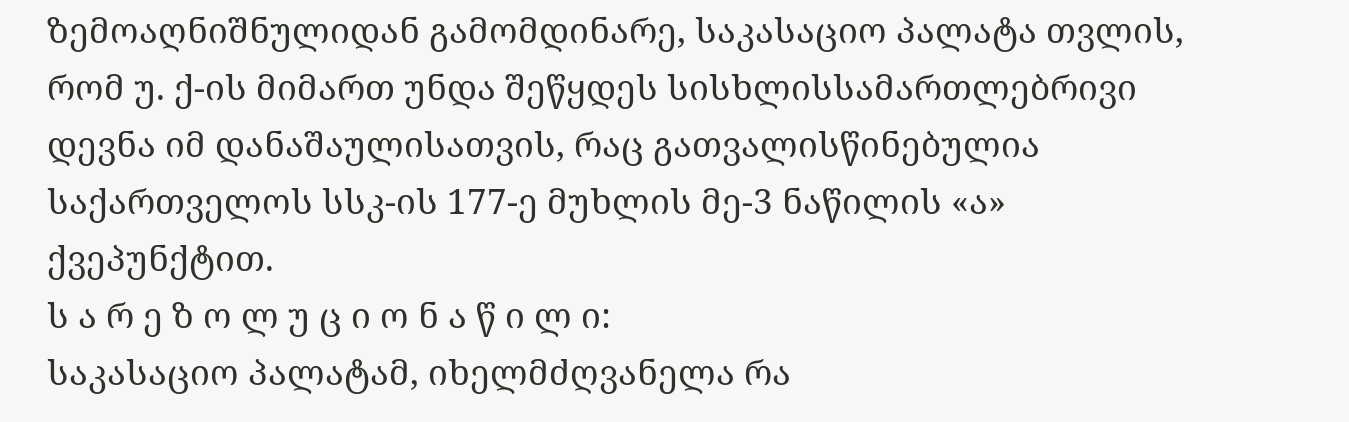ზემოაღნიშნულიდან გამომდინარე, საკასაციო პალატა თვლის, რომ უ. ქ-ის მიმართ უნდა შეწყდეს სისხლისსამართლებრივი დევნა იმ დანაშაულისათვის, რაც გათვალისწინებულია საქართველოს სსკ-ის 177-ე მუხლის მე-3 ნაწილის «ა» ქვეპუნქტით.
ს ა რ ე ზ ო ლ უ ც ი ო ნ ა წ ი ლ ი:
საკასაციო პალატამ, იხელმძღვანელა რა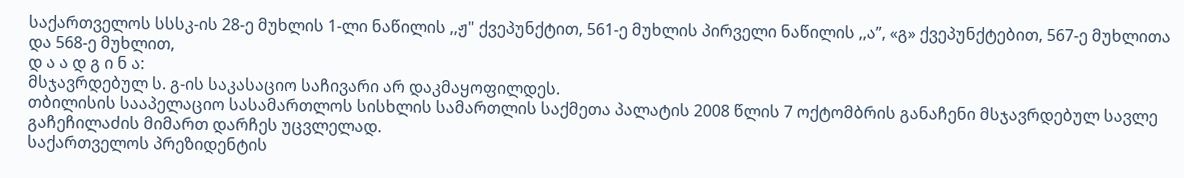საქართველოს სსსკ-ის 28-ე მუხლის 1-ლი ნაწილის ,,ჟ" ქვეპუნქტით, 561-ე მუხლის პირველი ნაწილის ,,ა”, «გ» ქვეპუნქტებით, 567-ე მუხლითა და 568-ე მუხლით,
დ ა ა დ გ ი ნ ა:
მსჯავრდებულ ს. გ-ის საკასაციო საჩივარი არ დაკმაყოფილდეს.
თბილისის სააპელაციო სასამართლოს სისხლის სამართლის საქმეთა პალატის 2008 წლის 7 ოქტომბრის განაჩენი მსჯავრდებულ სავლე გაჩეჩილაძის მიმართ დარჩეს უცვლელად.
საქართველოს პრეზიდენტის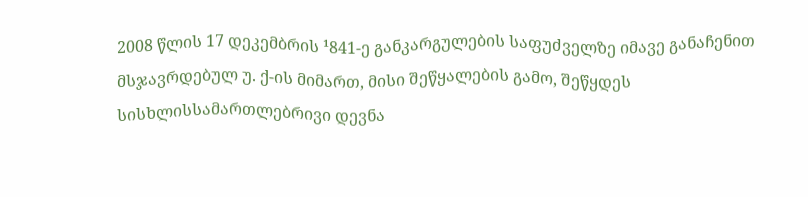2008 წლის 17 დეკემბრის ¹841-ე განკარგულების საფუძველზე იმავე განაჩენით მსჯავრდებულ უ. ქ-ის მიმართ, მისი შეწყალების გამო, შეწყდეს სისხლისსამართლებრივი დევნა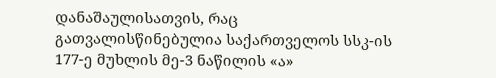დანაშაულისათვის, რაც გათვალისწინებულია საქართველოს სსკ-ის 177-ე მუხლის მე-3 ნაწილის «ა»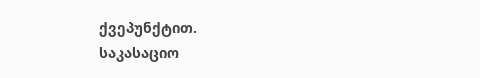ქვეპუნქტით.
საკასაციო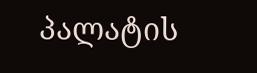პალატის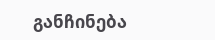განჩინება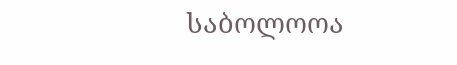საბოლოოა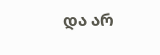და არ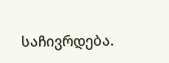საჩივრდება.